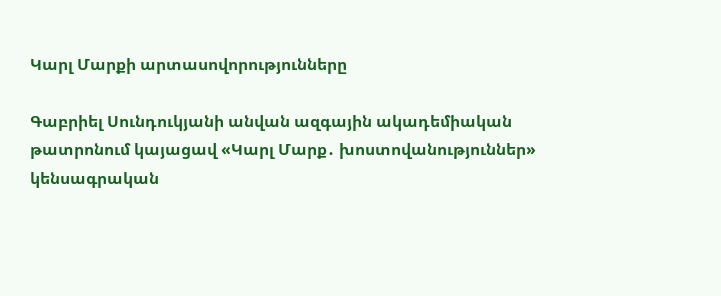Կարլ Մարքի արտասովորությունները

Գաբրիել Սունդուկյանի անվան ազգային ակադեմիական թատրոնում կայացավ «Կարլ Մարք․ խոստովանություններ» կենսագրական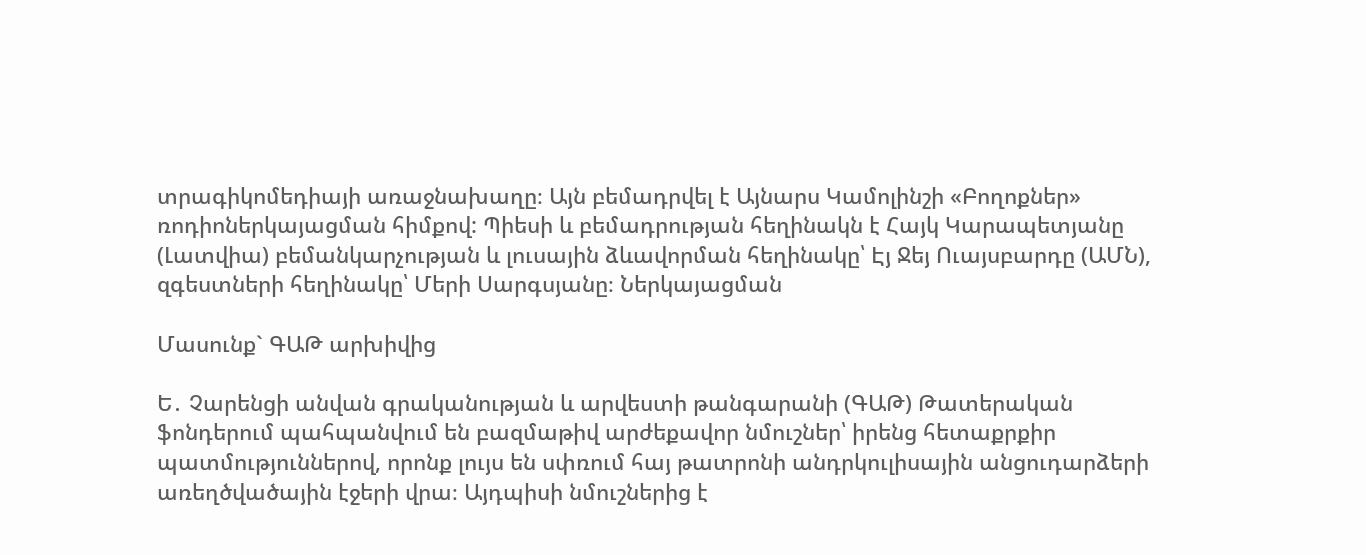տրագիկոմեդիայի առաջնախաղը։ Այն բեմադրվել է Այնարս Կամոլինշի «Բողոքներ» ռոդիոներկայացման հիմքով: Պիեսի և բեմադրության հեղինակն է Հայկ Կարապետյանը (Լատվիա) բեմանկարչության և լուսային ձևավորման հեղինակը՝ Էյ Ջեյ Ուայսբարդը (ԱՄՆ), զգեստների հեղինակը՝ Մերի Սարգսյանը։ Ներկայացման

Մասունք` ԳԱԹ արխիվից

Ե․ Չարենցի անվան գրականության և արվեստի թանգարանի (ԳԱԹ) Թատերական ֆոնդերում պահպանվում են բազմաթիվ արժեքավոր նմուշներ՝ իրենց հետաքրքիր պատմություններով, որոնք լույս են սփռում հայ թատրոնի անդրկուլիսային անցուդարձերի առեղծվածային էջերի վրա։ Այդպիսի նմուշներից է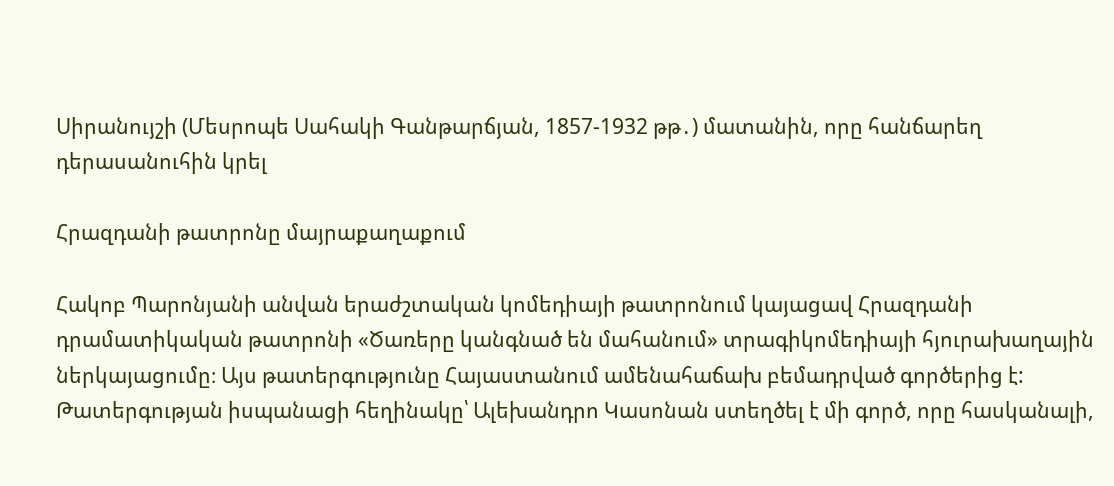Սիրանույշի (Մեսրոպե Սահակի Գանթարճյան, 1857-1932 թթ․) մատանին, որը հանճարեղ դերասանուհին կրել

Հրազդանի թատրոնը մայրաքաղաքում

Հակոբ Պարոնյանի անվան երաժշտական կոմեդիայի թատրոնում կայացավ Հրազդանի դրամատիկական թատրոնի «Ծառերը կանգնած են մահանում» տրագիկոմեդիայի հյուրախաղային ներկայացումը։ Այս թատերգությունը Հայաստանում ամենահաճախ բեմադրված գործերից է: Թատերգության իսպանացի հեղինակը՝ Ալեխանդրո Կասոնան ստեղծել է մի գործ, որը հասկանալի,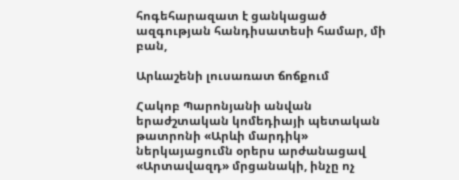հոգեհարազատ է ցանկացած ազգության հանդիսատեսի համար, մի բան,

Արևաշենի լուսառատ ճոճքում

Հակոբ Պարոնյանի անվան երաժշտական կոմեդիայի պետական թատրոնի «Արևի մարդիկ» ներկայացումն օրերս արժանացավ «Արտավազդ» մրցանակի, ինչը ոչ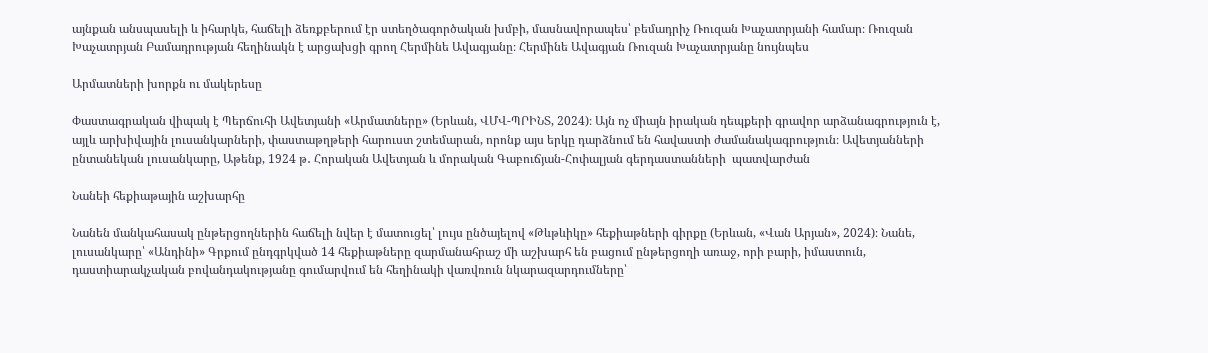այնքան անսպասելի և իհարկե, հաճելի ձեռքբերում էր ստեղծագործական խմբի, մասնավորապես՝ բեմադրիչ Ռուզան Խաչատրյանի համար։ Ռուզան Խաչատրյան Բամադրության հեղինակն է արցախցի գրող Հերմինե Ավագյանը։ Հերմինե Ավագյան Ռուզան Խաչատրյանը նույնպես

Արմատների խորքն ու մակերեսը

Փաստագրական վիպակ է Պերճուհի Ավետյանի «Արմատները» (Երևան, ՎՄՎ-ՊՐԻՆՏ, 2024)։ Այն ոչ միայն իրական դեպքերի գրավոր արձանագրություն է, այլև արխիվային լուսանկարների, փաստաթղթերի հարուստ շտեմարան, որոնք այս երկը դարձնում են հավաստի ժամանակագրություն։ Ավետյանների ընտանեկան լուսանկարը, Աթենք, 1924 թ․ Հորական Ավետյան և մորական Գաբուճյան-Հոփալյան գերդաստանների  պատվարժան

Նանեի հեքիաթային աշխարհը

Նանեն մանկահասակ ընթերցողներին հաճելի նվեր է մատուցել՝ լույս ընծայելով «Թևթևիկը» հեքիաթների գիրքը (Երևան, «Վան Արյան», 2024)։ Նանե, լուսանկարը՝ «Անդինի» Գրքում ընդգրկված 14 հեքիաթները զարմանահրաշ մի աշխարհ են բացում ընթերցողի առաջ, որի բարի, իմաստուն, դաստիարակչական բովանդակությանը գումարվում են հեղինակի վառվռուն նկարազարդումները՝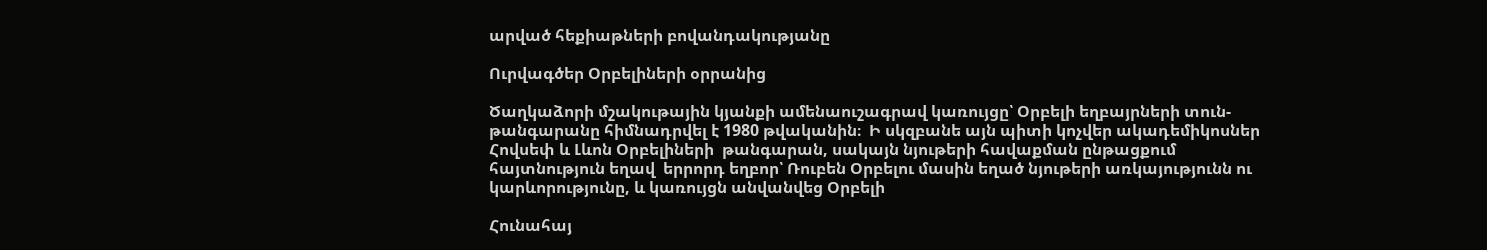արված հեքիաթների բովանդակությանը

Ուրվագծեր Օրբելիների օրրանից

Ծաղկաձորի մշակութային կյանքի ամենաուշագրավ կառույցը՝ Օրբելի եղբայրների տուն-թանգարանը հիմնադրվել է 1980 թվականին։  Ի սկզբանե այն պիտի կոչվեր ակադեմիկոսներ  Հովսեփ և Լևոն Օրբելիների  թանգարան, սակայն նյութերի հավաքման ընթացքում  հայտնություն եղավ  երրորդ եղբոր՝ Ռուբեն Օրբելու մասին եղած նյութերի առկայությունն ու կարևորությունը, և կառույցն անվանվեց Օրբելի

Հունահայ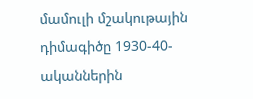մամուլի մշակութային դիմագիծը 1930-40-ականներին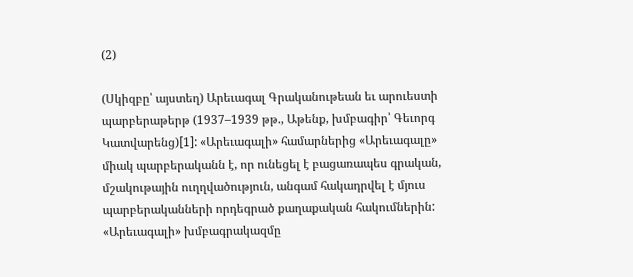(2)

(Սկիզբը՝ այստեղ) Արեւագալ Գրականութեան եւ արուեստի պարբերաթերթ (1937–1939 թթ., Աթենք, խմբագիր՝ Գեւորգ Կատվարենց)[1]: «Արեւագալի» համարներից «Արեւագալը» միակ պարբերականն է, որ ունեցել է բացառապես գրական, մշակութային ուղղվածություն, անգամ հակադրվել է մյուս պարբերականների որդեգրած քաղաքական հակումներին: «Արեւագալի» խմբագրակազմը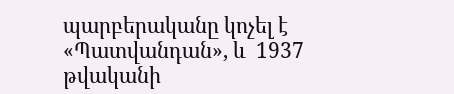պարբերականը կոչել է «Պատվանդան», և  1937 թվականի